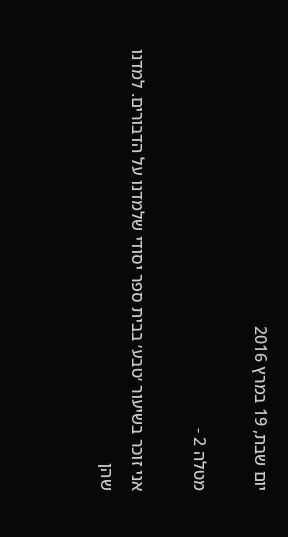יום שבת, 19 במרץ 2016

מטלה 2 -

אני זוכר בשיעור ׳טבע׳ בבית ספר יסודי שלמדנו על הדבורים. למדנו שהן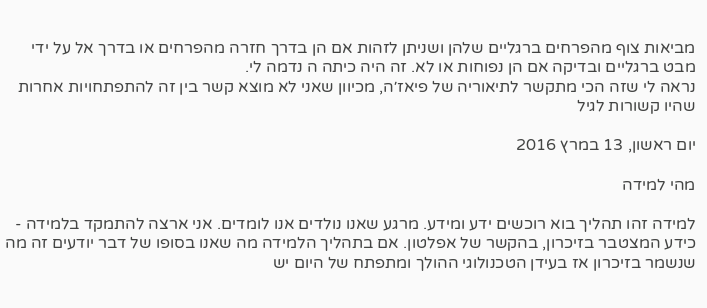מביאות צוף מהפרחים ברגליים שלהן ושניתן לזהות אם הן בדרך חזרה מהפרחים או בדרך אל על ידי מבט ברגליים ובדיקה אם הן נפוחות או לא. זה היה כיתה ה נדמה לי.
נראה לי שזה הכי מתקשר לתיאוריה של פיאז׳ה, מכיוון שאני לא מוצא קשר בין זה להתפתחויות אחרות שהיו קשורות לגיל

יום ראשון, 13 במרץ 2016

מהי למידה

למידה זהו תהליך בוא רוכשים ידע ומידע. מרגע שאנו נולדים אנו לומדים. אני ארצה להתמקד בלמידה - כידע המצטבר בזיכרון, בהקשר של אפלטון. אם בתהליך הלמידה מה שאנו בסופו של דבר יודעים זה מה שנשמר בזיכרון אז בעידן הטכנולוגי ההולך ומתפתח של היום יש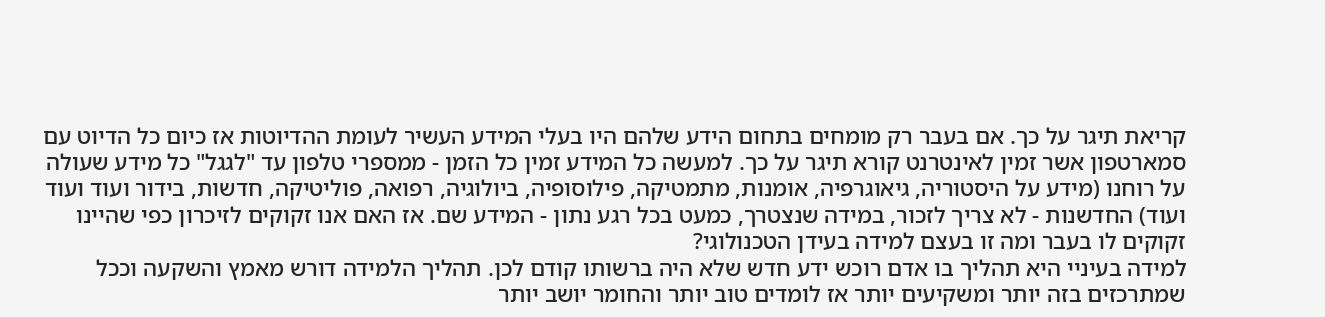קריאת תיגר על כך. אם בעבר רק מומחים בתחום הידע שלהם היו בעלי המידע העשיר לעומת ההדיוטות אז כיום כל הדיוט עם סמארטפון אשר זמין לאינטרנט קורא תיגר על כך. למעשה כל המידע זמין כל הזמן - ממספרי טלפון עד "לגגל" כל מידע שעולה על רוחנו (מידע על היסטוריה, גיאוגרפיה, אומנות, מתמטיקה, פילוסופיה, ביולוגיה, רפואה, פוליטיקה, חדשות, בידור ועוד ועוד ועוד) החדשנות - לא צריך לזכור, במידה שנצטרך, כמעט בכל רגע נתון - המידע שם. אז האם אנו זקוקים לזיכרון כפי שהיינו זקוקים לו בעבר ומה זו בעצם למידה בעידן הטכנולוגי?
למידה בעיניי היא תהליך בו אדם רוכש ידע חדש שלא היה ברשותו קודם לכן. תהליך הלמידה דורש מאמץ והשקעה וככל שמתרכזים בזה יותר ומשקיעים יותר אז לומדים טוב יותר והחומר יושב יותר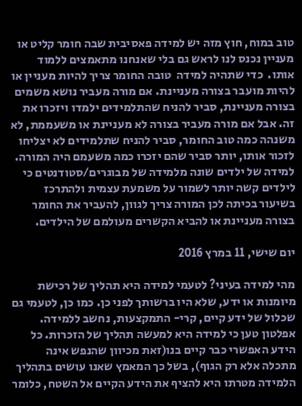טוב במוח, חוץ מזה יש למידה פאסיבית שבה חומר קליט או מעניין נכנס לנו לראש גם בלי שאנחנו מתאמצים ללמוד אותו.  כדי שתהיה למידה  טובה החומר צריך להיות מעניין או להיות מועבר בצורה מעניינת. אם מורה מעביר נושא משמים בצורה מעניינת, סביר להניח שהתלמידים ילמדו ויזכרו את זה. אבל אם מורה מעביר בצורה לא מעניינת או משעממת, לא משנהה כמה טוב החומר, סביר להניח שתלמידים לא יצליחו לזכור אותו, יותר סביר שהם יזכרו כמה משעמם היה המורה. למידה של ילדים שונה מלמידה של מבוגרים/סטודנטים כי לילדים קשה יותר לשמור על משמעת עצמית ולהתרכז בשיעור בכיתה לכן המורה צריך לגוון, להעביר את החומר בצורה מעניינת או להביא הקשרים מעולמם של הילדים.

יום שישי, 11 במרץ 2016

מהי למידה בעיני? לטעמי למידה היא תהליך של רכישת מיומנות או ידע, שלא היו ברשותך לפני כן. כמו כן, לטעמי גם שכלול של ידע קיים, קרי- התמקצעות, נחשב ללמידה. אפלטון טען כי למידה היא למעשה תהליך של הזכרות. כל הידע האפשרי כבר קיים בנו(זאת מכיוון שהנפש אינה מתכלה אלא רק הגוף), בשל כך המאמץ שאנו עושים בתהליך הלמידה מטרתו היא להציף את הידע הקיים אל השטח, כלומר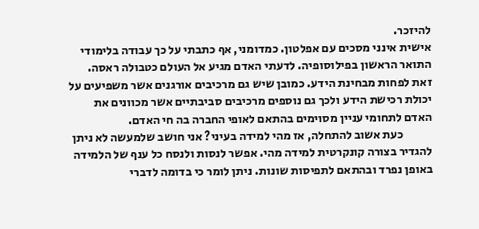להיזכר.
אישית אינני מסכים עם אפלטון. כמדומני, אף כתבתי על כך עבודה בלימודי התואר הראשון בפילוסופיה. לדעתי האדם מגיע אל העולם כטבולה ראסה. זאת לפחות מבחינת הידע. כמובן שיש גם מרכיבים אורגנים אשר משפיעים על יכולת רכישת הידע ולכך גם נוספים מרכיבים סביבתיים אשר מכוונים את האדם לתחומי עניין מסוימים בהתאם לאופי החברה בה חי האדם.
            כעת אשוב להתחלה, אז מהי למידה בעיני? אני חושב שלמעשה לא ניתן להגדיר בצורה קונקרטית למידה מהי. אפשר לנסות ולנסח כל ענף של הלמידה באופן נפרד ובהתאם לתפיסות שונות. ניתן לומר כי בדומה לדברי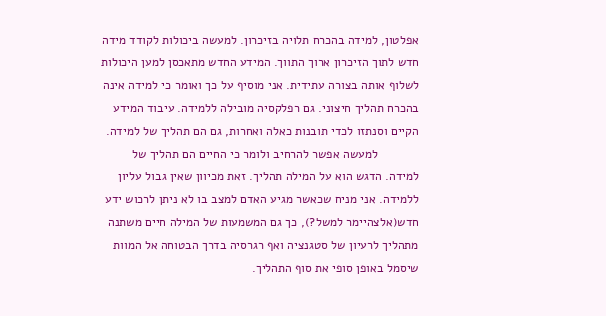אפלטון, למידה בהכרח תלויה בזיכרון. למעשה ביכולות לקודד מידה חדש לתוך הזיכרון ארוך התווך. המידע החדש מתאכסן למען היכולות לשלוף אותה בצורה עתידית. אני מוסיף על כך ואומר כי למידה אינה בהכרח תהליך חיצוני. גם רפלקסיה מובילה ללמידה. עיבוד המידע הקיים וסנתזו לכדי תובנות כאלה ואחרות, גם הם תהליך של למידה.
            למעשה אפשר להרחיב ולומר כי החיים הם תהליך של למידה. הדגש הוא על המילה תהליך. זאת מכיוון שאין גבול עליון ללמידה. אני מניח שכאשר מגיע האדם למצב בו לא ניתן לרכוש ידע חדש(אלצהיימר למשל?), כך גם המשמעות של המילה חיים משתנה מתהליך לרעיון של סטגנציה ואף רגרסיה בדרך הבטוחה אל המוות שיסמל באופן סופי את סוף התהליך.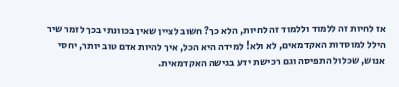אז לחיות זה ללמוד וללמוד זה לחיות, הלא כך? חשוב לציין שאין בכוונתי בכך לזמר שיר הילל למוסדות האקדמאים, לא ולא! למידה היא הכל, איך להיות אדם טוב יותר, יחסי אנוש, שכלול התפיסה וגם רכישת ידע בגישה האקדמאית.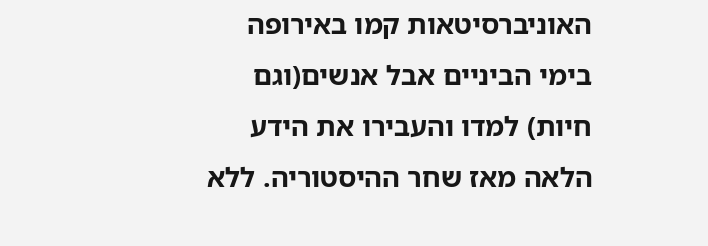האוניברסיטאות קמו באירופה בימי הביניים אבל אנשים(וגם חיות) למדו והעבירו את הידע הלאה מאז שחר ההיסטוריה. ללא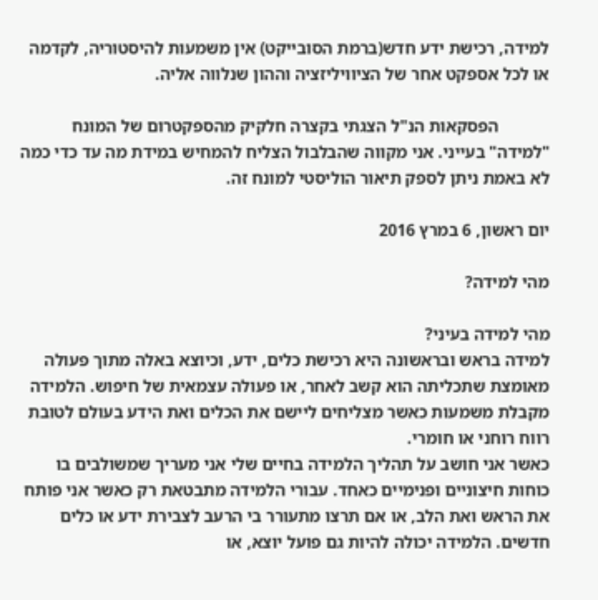למידה, רכישת ידע חדש(ברמת הסובייקט) אין משמעות להיסטוריה, לקדמה או לכל אספקט אחר של הציוויליזציה וההון שנלווה אליה.

            הפסקאות הנ"ל הצגתי בקצרה חלקיק מהספקטרום של המונח "למידה" בעייני. אני מקווה שהבלבול הצליח להמחיש במידת מה עד כדי כמה לא באמת ניתן לספק תיאור הוליסטי למונח זה.

יום ראשון, 6 במרץ 2016

מהי למידה?

מהי למידה בעיני?
למידה בראש ובראשונה היא רכישת כלים, ידע, וכיוצא באלה מתוך פעולה מאומצת שתכליתה הוא קשב לאחר, או פעולה עצמאית של חיפוש. הלמידה מקבלת משמעות כאשר מצליחים ליישם את הכלים ואת הידע בעולם לטובת רווח רוחני או חומרי.
כאשר אני חושב על תהליך הלמידה בחיים שלי אני מעריך שמשולבים בו כוחות חיצוניים ופנימיים כאחד. עבורי הלמידה מתבטאת רק כאשר אני פותח את הראש ואת הלב, או אם תרצו מתעורר בי הרעב לצבירת ידע או כלים חדשים. הלמידה יכולה להיות גם פועל יוצא, או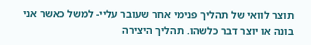תוצר לוואי של תהליך פנימי אחר שעובר עליי- למשל כאשר אני בונה או יוצר דבר כלשהו. תהליך היצירה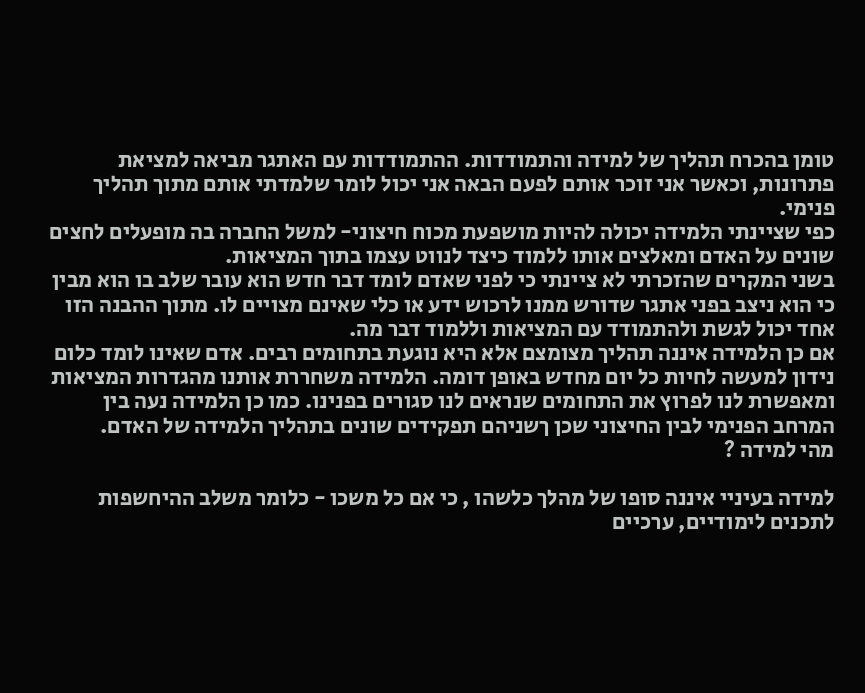טומן בהכרח תהליך של למידה והתמודדות. ההתמודדות עם האתגר מביאה למציאת פתרונות, וכאשר אני זוכר אותם לפעם הבאה אני יכול לומר שלמדתי אותם מתוך תהליך פנימי.
כפי שציינתי הלמידה יכולה להיות מושפעת מכוח חיצוני- למשל החברה בה מופעלים לחצים שונים על האדם ומאלצים אותו ללמוד כיצד לנווט עצמו בתוך המציאות.
בשני המקרים שהזכרתי לא ציינתי כי לפני שאדם לומד דבר חדש הוא עובר שלב בו הוא מבין כי הוא ניצב בפני אתגר שדורש ממנו לרכוש ידע או כלי שאינם מצויים לו. מתוך ההבנה הזו אחד יכול לגשת ולהתמודד עם המציאות וללמוד דבר מה.
אם כן הלמידה איננה תהליך מצומצם אלא היא נוגעת בתחומים רבים. אדם שאינו לומד כלום נידון למעשה לחיות כל יום מחדש באופן דומה. הלמידה משחררת אותנו מהגדרות המציאות ומאפשרת לנו לפרוץ את התחומים שנראים לנו סגורים בפנינו. כמו כן הלמידה נעה בין המרחב הפנימי לבין החיצוני שכן ךשניהם תפקידים שונים בתהליך הלמידה של האדם.
מהי למידה ?

למידה בעיניי איננה סופו של מהלך כלשהו , כי אם כל משכו - כלומר משלב ההיחשפות לתכנים לימודיים, ערכיים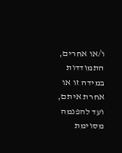ו/או אחרים, התמודדות במידה זו או אחרת איתם, ועד להפנמה מסוימת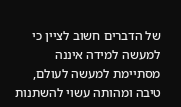של הדברים חשוב לציין כי למעשה למידה איננה מסתיימת למעשה לעולם, טיבה ומהותה עשוי להשתנות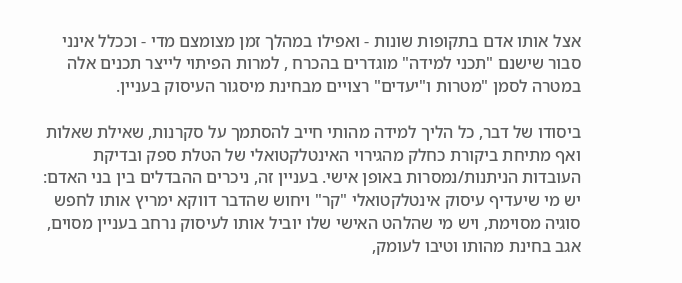אצל אותו אדם בתקופות שונות - ואפילו במהלך זמן מצומצם מדי - וככלל אינני סבור שישנם "תכני למידה" מוגדרים בהכרח , למרות הפיתוי לייצר תכנים אלה במטרה לסמן "מטרות ו"יעדים" רצויים מבחינת מיסגור העיסוק בעניין.

ביסודו של דבר, כל הליך למידה מהותי חייב להסתמך על סקרנות, שאילת שאלות ואף מתיחת ביקורת כחלק מהגירוי האינטלקטואלי של הטלת ספק ובדיקת העובדות הניתנות/נמסרות באופן אישי. בעניין זה, ניכרים ההבדלים בין בני האדם: יש מי שיעדיף עיסוק אינטלקטואלי "קר" ויחוש שהדבר דווקא ימריץ אותו לחפש סוגיה מסוימת, ויש מי שהלהט האישי שלו יוביל אותו לעיסוק נרחב בעניין מסוים, אגב בחינת מהותו וטיבו לעומק,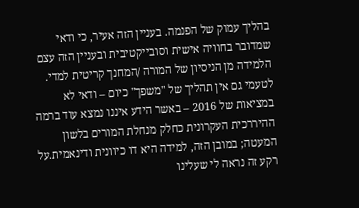בהליך עמוק של הפנמה. בעניין הזה אעיר, כי ודאי שמדובר בחוויה אישית וסובייקטיבית ובעניין הזה עצם הלמידה מן הניסיון של המורה /המחנך קריטית למדי.
לטעמי גם אין תהליך של "משפך" כיום – ודאי לא במציאות של 2016 – באשר הידע איננו נמצא עוד ברמה ההיררכית העקרונית כחלק מנחלת המורים בלשון המעטה; במובן הזה, למידה היא דו כיוונית ודינאמית.על רקע זה נראה לי שעלינו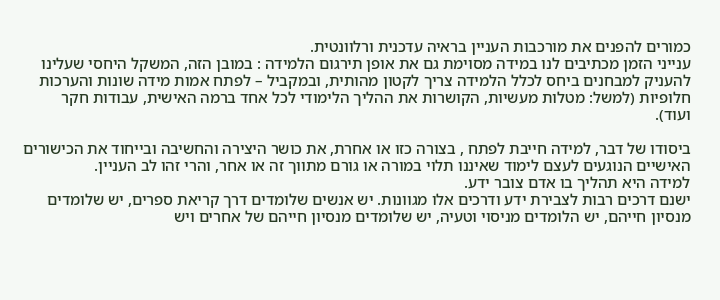כמורים להפנים את מורכבות העניין בראיה עדכנית ורלוונטית.
ענייני הזמן מכתיבים לנו במידה מסוימת גם את אופן תירגום הלמידה : במובן הזה, המשקל היחסי שעלינו להעניק למבחנים ביחס לכלל הלמידה צריך לקטון מהותית, ובמקביל – לפתח אמות מידה שונות והערכות חלופיות (למשל: מטלות מעשיות, הקושרות את ההליך הלימודי לכל אחד ברמה האישית, עבודות חקר ועוד).

ביסודו של דבר, למידה חייבת לפתח , בצורה כזו או אחרת, את כושר היצירה והחשיבה ובייחוד את הכישורים האישיים הנוגעים לעצם לימוד שאיננו תלוי במורה או גורם מתווך זה או אחר, והרי זהו לב העניין.
למידה היא תהליך בו אדם צובר ידע.
ישנם דרכים רבות לצבירת ידע ודרכים אלו מגוונות. יש אנשים שלומדים דרך קריאת ספרים, יש שלומדים מנסיון חייהם, יש הלומדים מניסוי וטעיה, יש שלומדים מנסיון חייהם של אחרים ויש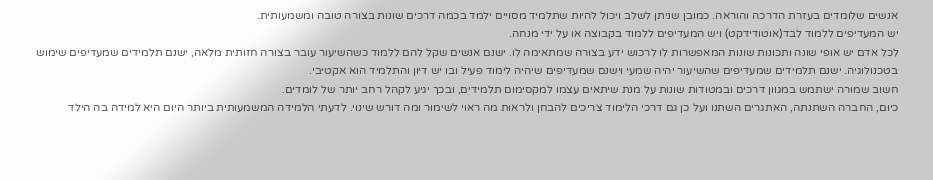אנשים שלומדים בעזרת הדרכה והוראה. כמובן שניתן לשלב ויכול להיות שתלמיד מסויים ילמד בכמה דרכים שונות בצורה טובה ומשמעותית.
יש המעדיפים ללמוד לבד(אוטודידקט) ויש המעדיפים ללמוד בקבוצה או על ידי מנחה.
לכל אדם יש אופי שונה ותכונות שונות המאפשרות לו לרכוש ידע בצורה שמתאימה לו. ישנם אנשים שקל להם ללמוד כשהשיעור עובר בצורה חזותית מלאה, ישנם תלמידים שמעדיפים שימוש בטכנולוגיה. ישנם תלמידים שמעדיפים שהשיעור יהיה שמעי וישנם שמעדיפים שיהיה לימוד פעיל ובו יש דיון והתלמיד הוא אקטיבי.
חשוב שמורה ישתמש במגוון דרכים ובמטודות שונות על מנת שיתאים עצמו למקסימום תלמידים, ובכך יגיע לקהל רחב יותר של לומדים.
כיום, החברה השתנתה, האתגרים השתנו ועל כן גם דרכי הלימוד צריכים להבחן ולראות מה ראוי לשימור ומה דורש שינוי. לדעתי הלמידה המשמעותית ביותר היום היא למידה בה הילד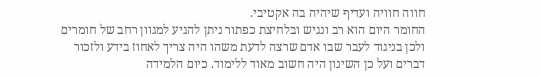חווה חוויה ועדיף שיהיה בה אקטיבי.
החומר היום הוא רב ונגיש ובלחיצת כפתור ניתן להגיע למגוון רחב של חומרים ולכן בניגוד לעבר שבו אדם שרצה לדעת משהו היה צריך לאחוז בידע ולזכור דברים ועל כן השינון היה חשוב מאוד ללימוד. כיום הלמידה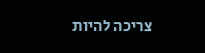צריכה להיות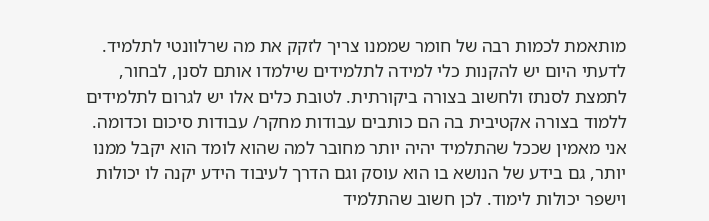מותאמת לכמות רבה של חומר שממנו צריך לזקק את מה שרלוונטי לתלמיד. לדעתי היום יש להקנות כלי למידה לתלמידים שילמדו אותם לסנן, לבחור, לתמצת לסנתז ולחשוב בצורה ביקורתית. לטובת כלים אלו יש לגרום לתלמידים ללמוד בצורה אקטיבית בה הם כותבים עבודות מחקר/ עבודות סיכום וכדומה.
אני מאמין שככל שהתלמיד יהיה יותר מחובר למה שהוא לומד הוא יקבל ממנו יותר, גם בידע של הנושא בו הוא עוסק וגם הדרך לעיבוד הידע יקנה לו יכולות וישפר יכולות לימוד. לכן חשוב שהתלמיד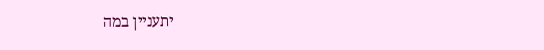יתעניין במה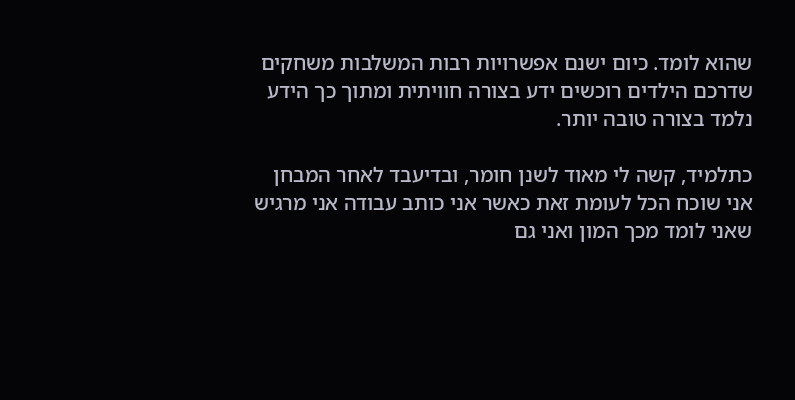שהוא לומד. כיום ישנם אפשרויות רבות המשלבות משחקים שדרכם הילדים רוכשים ידע בצורה חוויתית ומתוך כך הידע נלמד בצורה טובה יותר.

כתלמיד, קשה לי מאוד לשנן חומר, ובדיעבד לאחר המבחן אני שוכח הכל לעומת זאת כאשר אני כותב עבודה אני מרגיש שאני לומד מכך המון ואני גם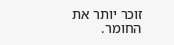זוכר יותר את החומר.